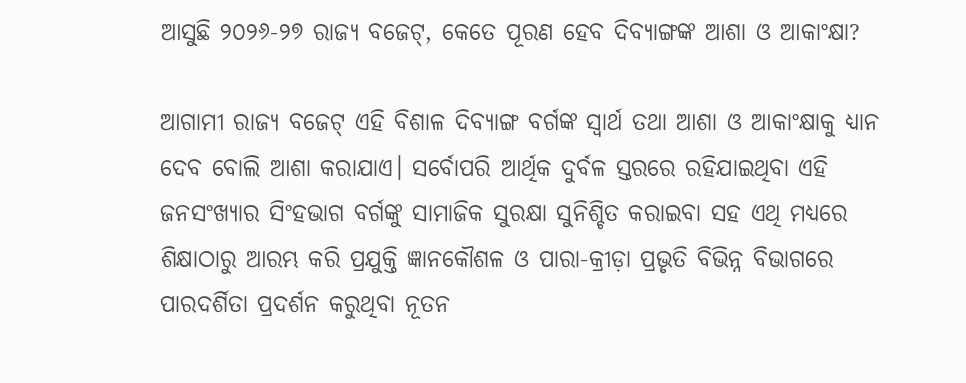ଆସୁଛି ୨୦୨୬-୨୭ ରାଜ୍ୟ ବଜେଟ୍, କେତେ ପୂରଣ ହେବ ଦିବ୍ୟାଙ୍ଗଙ୍କ ଆଶା ଓ ଆକାଂକ୍ଷା?

ଆଗାମୀ ରାଜ୍ୟ ବଜେଟ୍ ଏହି ବିଶାଳ ଦିବ୍ୟାଙ୍ଗ ବର୍ଗଙ୍କ ସ୍ୱାର୍ଥ ତଥା ଆଶା ଓ ଆକାଂକ୍ଷାକୁ ଧ୍ୟାନ ଦେବ ବୋଲି ଆଶା କରାଯାଏ। ସର୍ବୋପରି ଆର୍ଥିକ ଦୁର୍ବଳ ସ୍ତରରେ ରହିଯାଇଥିବା ଏହି ଜନସଂଖ୍ୟାର ସିଂହଭାଗ ବର୍ଗଙ୍କୁ ସାମାଜିକ ସୁରକ୍ଷା ସୁନିଶ୍ଚିତ କରାଇବା ସହ ଏଥି ମଧ୍ୟରେ ଶିକ୍ଷାଠାରୁ ଆରମ୍ଭ କରି ପ୍ରଯୁକ୍ତି ଜ୍ଞାନକୌଶଳ ଓ ପାରା-କ୍ରୀଡ଼ା ପ୍ରଭୃତି ବିଭିନ୍ନ ବିଭାଗରେ ପାରଦର୍ଶିତା ପ୍ରଦର୍ଶନ କରୁଥିବା ନୂତନ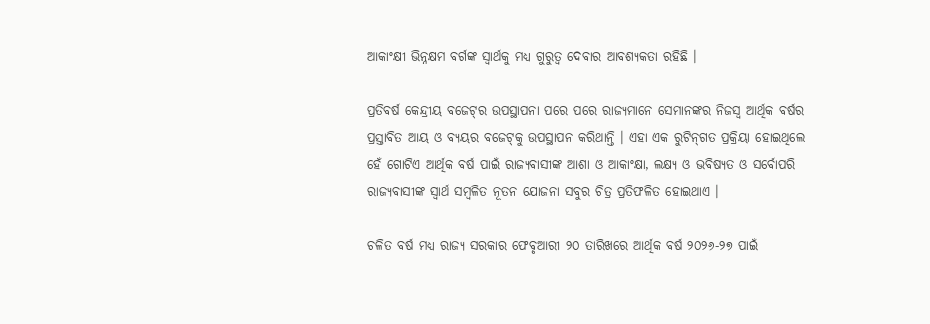ଆକାଂକ୍ଷୀ ଭିନ୍ନକ୍ଷମ ବର୍ଗଙ୍କ ସ୍ୱାର୍ଥକୁ ମଧ୍ୟ ଗୁରୁତ୍ୱ ଦେବାର ଆବଶ୍ୟକତା ରହିଛି ।

ପ୍ରତିବର୍ଷ କେନ୍ଦ୍ରୀୟ ବଜେଟ୍‌ର ଉପସ୍ଥାପନା ପରେ ପରେ ରାଜ୍ୟମାନେ ସେମାନଙ୍କର ନିଜସ୍ୱ ଆର୍ଥିକ ବର୍ଷର ପ୍ରସ୍ତାବିତ ଆୟ ଓ ବ୍ୟୟର ବଜେଟ୍‌କୁ ଉପସ୍ଥାପନ କରିଥାନ୍ତି । ଏହା ଏକ ରୁଟିନ୍‌ଗତ ପ୍ରକ୍ରିୟା ହୋଇଥିଲେ ହେଁ ଗୋଟିଏ ଆର୍ଥିକ ବର୍ଷ ପାଇଁ ରାଜ୍ୟବାସୀଙ୍କ ଆଶା ଓ ଆକାଂକ୍ଷା, ଲକ୍ଷ୍ୟ ଓ ଭବିଷ୍ୟତ ଓ ସର୍ବୋପରି ରାଜ୍ୟବାସୀଙ୍କ ସ୍ୱାର୍ଥ ସମ୍ବଳିତ ନୂତନ ଯୋଜନା ସବୁର ଚିତ୍ର ପ୍ରତିଫଳିତ ହୋଇଥାଏ ।

ଚଳିତ ବର୍ଷ ମଧ୍ୟ ରାଜ୍ୟ ସରକାର ଫେବୃଆରୀ ୨୦ ତାରିଖରେ ଆର୍ଥିକ ବର୍ଷ ୨୦୨୬-୨୭ ପାଇଁ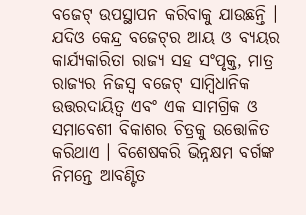ବଜେଟ୍ ଉପସ୍ଥାପନ କରିବାକୁ ଯାଉଛନ୍ତି । ଯଦିଓ କେନ୍ଦ୍ର ବଜେଟ୍‌ର ଆୟ ଓ ବ୍ୟୟର କାର୍ଯ୍ୟକାରିତା ରାଜ୍ୟ ସହ ସଂପୃକ୍ତ, ମାତ୍ର ରାଜ୍ୟର ନିଜସ୍ୱ ବଜେଟ୍ ସାମ୍ବିଧାନିକ ଉତ୍ତରଦାୟିତ୍ୱ ଏବଂ ଏକ ସାମଗ୍ରିକ ଓ ସମାବେଶୀ ବିକାଶର ଚିତ୍ରକୁ ଉତ୍ତୋଳିତ କରିଥାଏ । ବିଶେଷକରି ଭିନ୍ନକ୍ଷମ ବର୍ଗଙ୍କ ନିମନ୍ତେ ଆବଣ୍ଟିତ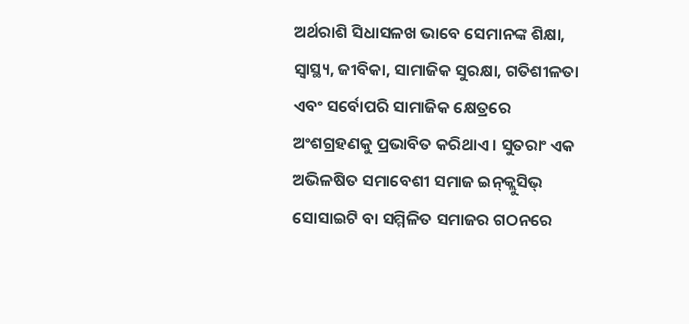ଅର୍ଥରାଶି ସିଧାସଳଖ ଭାବେ ସେମାନଙ୍କ ଶିକ୍ଷା, ସ୍ୱାସ୍ଥ୍ୟ, ଜୀବିକା, ସାମାଜିକ ସୁରକ୍ଷା, ଗତିଶୀଳତା ଏବଂ ସର୍ବୋପରି ସାମାଜିକ କ୍ଷେତ୍ରରେ ଅଂଶଗ୍ରହଣକୁ ପ୍ରଭାବିତ କରିଥାଏ । ସୁତରାଂ ଏକ ଅଭିଳଷିତ ସମାବେଶୀ ସମାଜ ଇନ୍‌କ୍ଲୁସିଭ୍‌ ସୋସାଇଟି ବା ସମ୍ମିଳିତ ସମାଜର ଗଠନରେ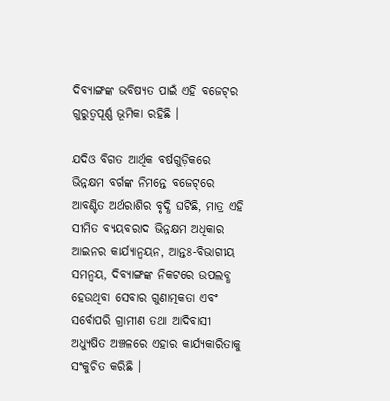ଦିବ୍ୟାଙ୍ଗଙ୍କ ଭବିଷ୍ୟତ ପାଇଁ ଏହି ବଜେଟ୍‌ର ଗୁରୁତ୍ୱପୂର୍ଣ୍ଣ ଭୂମିକା ରହିଛି ।

ଯଦିଓ ବିଗତ ଆର୍ଥିକ ବର୍ଷଗୁଡ଼ିକରେ ଭିନ୍ନକ୍ଷମ ବର୍ଗଙ୍କ ନିମନ୍ତେ ବଜେଟ୍‌ରେ ଆବଣ୍ଟିତ ଅର୍ଥରାଶିର ବୃଦ୍ଧି ଘଟିଛି, ମାତ୍ର ଏହି ସୀମିତ ବ୍ୟୟବରାଦ ଭିନ୍ନକ୍ଷମ ଅଧିକାର ଆଇନର କାର୍ଯ୍ୟାନ୍ୱୟନ, ଆନ୍ତଃ-ବିଭାଗୀୟ ସମନ୍ୱୟ, ଦିବ୍ୟାଙ୍ଗଙ୍କ ନିକଟରେ ଉପଲବ୍ଧ ହେଉଥିବା ସେବାର ଗୁଣାତ୍ମକତା ଏବଂ ସର୍ବୋପରି ଗ୍ରାମୀଣ ତଥା ଆଦିବାସୀ ଅଧ୍ୟୁଷିତ ଅଞ୍ଚଳରେ ଏହାର କାର୍ଯ୍ୟକାରିତାକୁ ସଂକୁଚିତ କରିଛି ।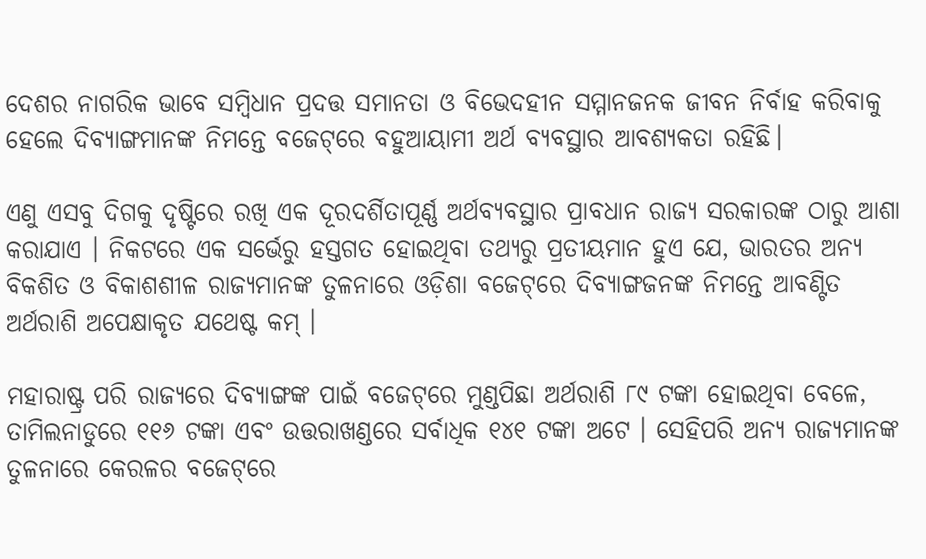ଦେଶର ନାଗରିକ ଭାବେ ସମ୍ବିଧାନ ପ୍ରଦତ୍ତ ସମାନତା ଓ ବିଭେଦହୀନ ସମ୍ମାନଜନକ ଜୀବନ ନିର୍ବାହ କରିବାକୁ ହେଲେ ଦିବ୍ୟାଙ୍ଗମାନଙ୍କ ନିମନ୍ତେ ବଜେଟ୍‌ରେ ବହୁଆୟାମୀ ଅର୍ଥ ବ୍ୟବସ୍ଥାର ଆବଶ୍ୟକତା ରହିଛି।

ଏଣୁ ଏସବୁ ଦିଗକୁ ଦୃଷ୍ଟିରେ ରଖି ଏକ ଦୂରଦର୍ଶିତାପୂର୍ଣ୍ଣ ଅର୍ଥବ୍ୟବସ୍ଥାର ପ୍ରାବଧାନ ରାଜ୍ୟ ସରକାରଙ୍କ ଠାରୁ ଆଶା କରାଯାଏ । ନିକଟରେ ଏକ ସର୍ଭେରୁ ହସ୍ତଗତ ହୋଇଥିବା ତଥ୍ୟରୁ ପ୍ରତୀୟମାନ ହୁଏ ଯେ, ଭାରତର ଅନ୍ୟ ବିକଶିତ ଓ ବିକାଶଶୀଳ ରାଜ୍ୟମାନଙ୍କ ତୁଳନାରେ ଓଡ଼ିଶା ବଜେଟ୍‌ରେ ଦିବ୍ୟାଙ୍ଗଜନଙ୍କ ନିମନ୍ତେ ଆବଣ୍ଟିତ ଅର୍ଥରାଶି ଅପେକ୍ଷାକୃତ ଯଥେଷ୍ଟ କମ୍ ।

ମହାରାଷ୍ଟ୍ର ପରି ରାଜ୍ୟରେ ଦିବ୍ୟାଙ୍ଗଙ୍କ ପାଇଁ ବଜେଟ୍‌ରେ ମୁଣ୍ଡପିଛା ଅର୍ଥରାଶି ୮୯ ଟଙ୍କା ହୋଇଥିବା ବେଳେ, ତାମିଲନାଡୁରେ ୧୧୬ ଟଙ୍କା ଏବଂ ଉତ୍ତରାଖଣ୍ଡରେ ସର୍ବାଧିକ ୧୪୧ ଟଙ୍କା ଅଟେ । ସେହିପରି ଅନ୍ୟ ରାଜ୍ୟମାନଙ୍କ ତୁଳନାରେ କେରଳର ବଜେଟ୍‌ରେ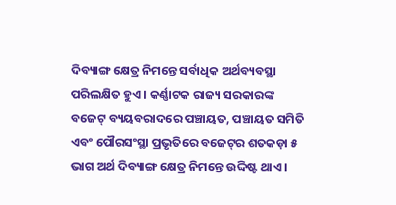ଦିବ୍ୟାଙ୍ଗ କ୍ଷେତ୍ର ନିମନ୍ତେ ସର୍ବାଧିକ ଅର୍ଥବ୍ୟବସ୍ଥା ପରିଲକ୍ଷିତ ହୁଏ । କର୍ଣ୍ଣାଟକ ରାଜ୍ୟ ସରକାରଙ୍କ ବଜେଟ୍ ବ୍ୟୟବରାଦରେ ପଞ୍ଚାୟତ, ପଞ୍ଚାୟତ ସମିତି ଏବଂ ପୌରସଂସ୍ଥା ପ୍ରଭୃତିରେ ବଜେଟ୍‌ର ଶତକଡ଼ା ୫ ଭାଗ ଅର୍ଥ ଦିବ୍ୟାଙ୍ଗ କ୍ଷେତ୍ର ନିମନ୍ତେ ଉଦ୍ଦିଷ୍ଟ ଥାଏ ।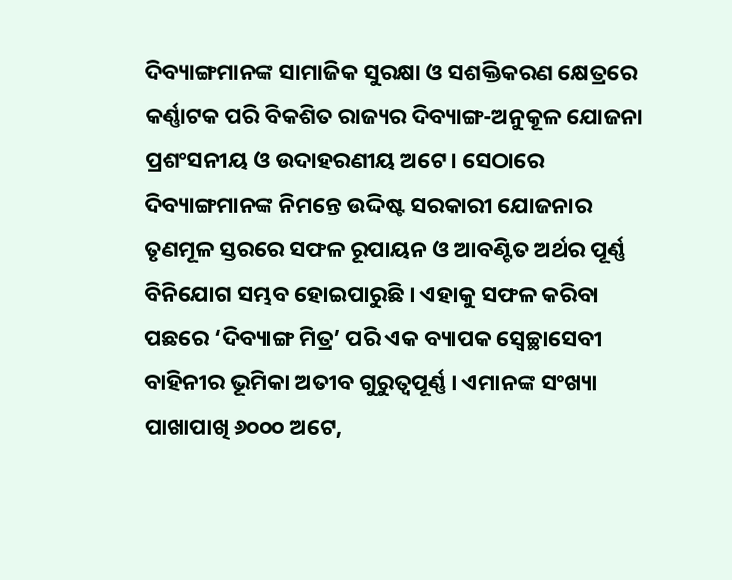ଦିବ୍ୟାଙ୍ଗମାନଙ୍କ ସାମାଜିକ ସୁରକ୍ଷା ଓ ସଶକ୍ତିକରଣ କ୍ଷେତ୍ରରେ କର୍ଣ୍ଣାଟକ ପରି ବିକଶିତ ରାଜ୍ୟର ଦିବ୍ୟାଙ୍ଗ-ଅନୁକୂଳ ଯୋଜନା ପ୍ରଶଂସନୀୟ ଓ ଉଦାହରଣୀୟ ଅଟେ। ସେଠାରେ ଦିବ୍ୟାଙ୍ଗମାନଙ୍କ ନିମନ୍ତେ ଉଦ୍ଦିଷ୍ଟ ସରକାରୀ ଯୋଜନାର ତୃଣମୂଳ ସ୍ତରରେ ସଫଳ ରୂପାୟନ ଓ ଆବଣ୍ଟିତ ଅର୍ଥର ପୂର୍ଣ୍ଣ ବିନିଯୋଗ ସମ୍ଭବ ହୋଇପାରୁଛି । ଏହାକୁ ସଫଳ କରିବା ପଛରେ ‘ଦିବ୍ୟାଙ୍ଗ ମିତ୍ର’ ପରି ଏକ ବ୍ୟାପକ ସ୍ୱେଚ୍ଛାସେବୀ ବାହିନୀର ଭୂମିକା ଅତୀବ ଗୁରୁତ୍ୱପୂର୍ଣ୍ଣ । ଏମାନଙ୍କ ସଂଖ୍ୟା ପାଖାପାଖି ୬୦୦୦ ଅଟେ,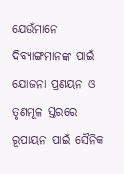ଯେଉଁମାନେ ଦିବ୍ୟାଙ୍ଗମାନଙ୍କ ପାଇଁ ଯୋଜନା ପ୍ରଣୟନ ଓ ତୃଣମୂଳ ସ୍ତରରେ ରୂପାୟନ ପାଇଁ ସୈନିକ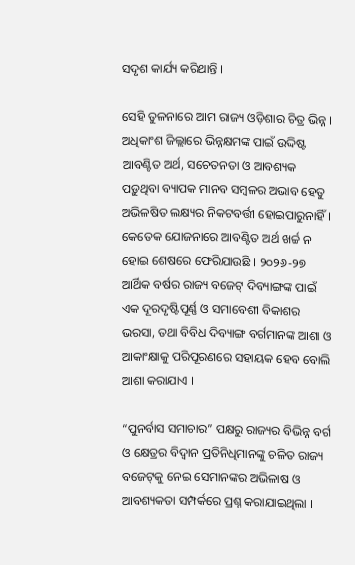ସଦୃଶ କାର୍ଯ୍ୟ କରିଥାନ୍ତି ।

ସେହି ତୁଳନାରେ ଆମ ରାଜ୍ୟ ଓଡ଼ିଶାର ଚିତ୍ର ଭିନ୍ନ । ଅଧିକାଂଶ ଜିଲ୍ଲାରେ ଭିନ୍ନକ୍ଷମଙ୍କ ପାଇଁ ଉଦ୍ଦିଷ୍ଟ ଆବଣ୍ଟିତ ଅର୍ଥ, ସଚେତନତା ଓ ଆବଶ୍ୟକ ପଡ଼ୁଥିବା ବ୍ୟାପକ ମାନବ ସମ୍ବଳର ଅଭାବ ହେତୁ ଅଭିଳଷିତ ଲକ୍ଷ୍ୟର ନିକଟବର୍ତ୍ତୀ ହୋଇପାରୁନାହିଁ । କେତେକ ଯୋଜନାରେ ଆବଣ୍ଟିତ ଅର୍ଥ ଖର୍ଚ୍ଚ ନ ହୋଇ ଶେଷରେ ଫେରିଯାଉଛି । ୨୦୨୬-୨୭ ଆର୍ଥିକ ବର୍ଷର ରାଜ୍ୟ ବଜେଟ୍‌ ଦିବ୍ୟାଙ୍ଗଙ୍କ ପାଇଁ ଏକ ଦୂରଦୃଷ୍ଟିପୂର୍ଣ୍ଣ ଓ ସମାବେଶୀ ବିକାଶର ଭରସା, ତଥା ବିବିଧ ଦିବ୍ୟାଙ୍ଗ ବର୍ଗମାନଙ୍କ ଆଶା ଓ ଆକାଂକ୍ଷାକୁ ପରିପୂରଣରେ ସହାୟକ ହେବ ବୋଲି ଆଶା କରାଯାଏ ।

“ପୁନର୍ବାସ ସମାଚାର” ପକ୍ଷରୁ ରାଜ୍ୟର ବିଭିନ୍ନ ବର୍ଗ ଓ କ୍ଷେତ୍ରର ବିଦ୍ଵାନ ପ୍ରତିନିଧିମାନଙ୍କୁ ଚଳିତ ରାଜ୍ୟ ବଜେଟ୍‌କୁ ନେଇ ସେମାନଙ୍କର ଅଭିଳାଷ ଓ ଆବଶ୍ୟକତା ସମ୍ପର୍କରେ ପ୍ରଶ୍ନ କରାଯାଇଥିଲା ।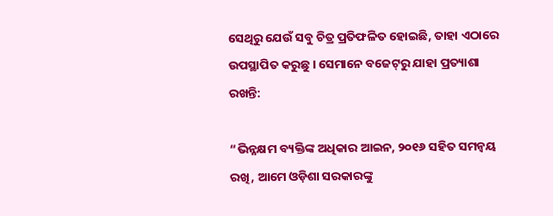ସେଥିରୁ ଯେଉଁ ସବୁ ଚିତ୍ର ପ୍ରତିଫଳିତ ହୋଇଛି, ତାହା ଏଠାରେ ଉପସ୍ଥାପିତ କରୁଛୁ । ସେମାନେ ବଜେଟ୍‌ରୁ ଯାହା ପ୍ରତ୍ୟାଶା ରଖନ୍ତି:

“ଭିନ୍ନକ୍ଷମ ବ୍ୟକ୍ତିଙ୍କ ଅଧିକାର ଆଇନ, ୨୦୧୬ ସହିତ ସମନ୍ଵୟ ରଖି, ଆମେ ଓଡ଼ିଶା ସରକାରଙ୍କୁ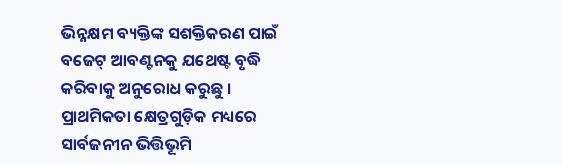ଭିନ୍ନକ୍ଷମ ବ୍ୟକ୍ତିଙ୍କ ସଶକ୍ତିକରଣ ପାଇଁ ବଜେଟ୍ ଆବଣ୍ଟନକୁ ଯଥେଷ୍ଟ ବୃଦ୍ଧି କରିବାକୁ ଅନୁରୋଧ କରୁଛୁ । ପ୍ରାଥମିକତା କ୍ଷେତ୍ରଗୁଡ଼ିକ ମଧ୍ୟରେ ସାର୍ବଜନୀନ ଭିତ୍ତିଭୂମି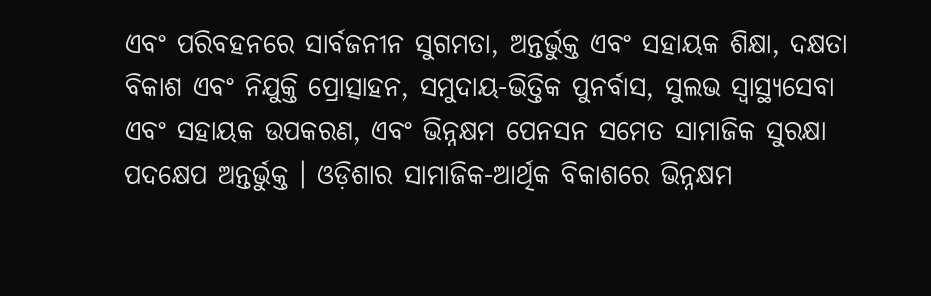ଏବଂ ପରିବହନରେ ସାର୍ବଜନୀନ ସୁଗମତା, ଅନ୍ତର୍ଭୁକ୍ତ ଏବଂ ସହାୟକ ଶିକ୍ଷା, ଦକ୍ଷତା ବିକାଶ ଏବଂ ନିଯୁକ୍ତି ପ୍ରୋତ୍ସାହନ, ସମୁଦାୟ-ଭିତ୍ତିକ ପୁନର୍ବାସ, ସୁଲଭ ସ୍ୱାସ୍ଥ୍ୟସେବା ଏବଂ ସହାୟକ ଉପକରଣ, ଏବଂ ଭିନ୍ନକ୍ଷମ ପେନସନ ସମେତ ସାମାଜିକ ସୁରକ୍ଷା ପଦକ୍ଷେପ ଅନ୍ତର୍ଭୁକ୍ତ । ଓଡ଼ିଶାର ସାମାଜିକ-ଆର୍ଥିକ ବିକାଶରେ ଭିନ୍ନକ୍ଷମ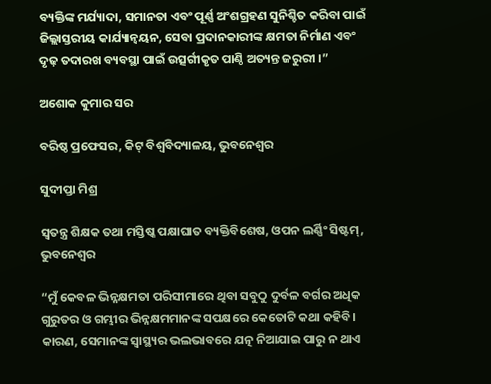ବ୍ୟକ୍ତିଙ୍କ ମର୍ଯ୍ୟାଦା, ସମାନତା ଏବଂ ପୂର୍ଣ୍ଣ ଅଂଶଗ୍ରହଣ ସୁନିଶ୍ଚିତ କରିବା ପାଇଁ ଜିଲ୍ଲାସ୍ତରୀୟ କାର୍ଯ୍ୟାନ୍ୱୟନ, ସେବା ପ୍ରଦାନକାରୀଙ୍କ କ୍ଷମତା ନିର୍ମାଣ ଏବଂ ଦୃଢ଼ ତଦାରଖ ବ୍ୟବସ୍ଥା ପାଇଁ ଉତ୍ସର୍ଗୀକୃତ ପାଣ୍ଠି ଅତ୍ୟନ୍ତ ଜରୁରୀ ।”

ଅଶୋକ କୁମାର ସର

ବରିଷ୍ଠ ପ୍ରଫେସର, କିଟ୍ ବିଶ୍ୱବିଦ୍ୟାଳୟ, ଭୁବନେଶ୍ୱର

ସୁଦୀପ୍ତା ମିଶ୍ର

ସ୍ୱତନ୍ତ୍ର ଶିକ୍ଷକ ତଥା ମସ୍ତିଷ୍କ ପକ୍ଷାଘାତ ବ୍ୟକ୍ତିବିଶେଷ, ଓପନ ଲର୍ଣ୍ଣିଂ ସିଷ୍ଟମ୍, ଭୁବନେଶ୍ୱର

“ମୁଁ କେବଳ ଭିନ୍ନକ୍ଷମତା ପରିସୀମାରେ ଥିବା ସବୁଠୁ ଦୁର୍ବଳ ବର୍ଗର ଅଧିକ ଗୁରୁତର ଓ ଗମ୍ଭୀର ଭିନ୍ନକ୍ଷମମାନଙ୍କ ସପକ୍ଷରେ କେତୋଟି କଥା କହିବି। କାରଣ, ସେମାନଙ୍କ ସ୍ୱାସ୍ଥ୍ୟର ଭଲଭାବରେ ଯତ୍ନ ନିଆଯାଇ ପାରୁ ନ ଥାଏ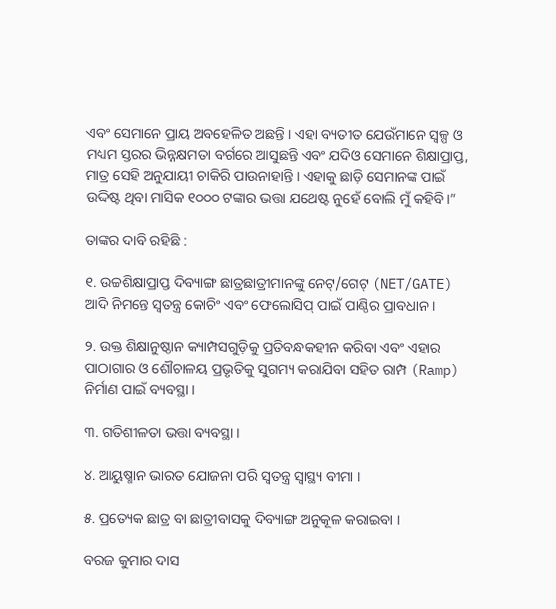ଏବଂ ସେମାନେ ପ୍ରାୟ ଅବହେଳିତ ଅଛନ୍ତି । ଏହା ବ୍ୟତୀତ ଯେଉଁମାନେ ସ୍ଵଳ୍ପ ଓ ମଧ୍ୟମ ସ୍ତରର ଭିନ୍ନକ୍ଷମତା ବର୍ଗରେ ଆସୁଛନ୍ତି ଏବଂ ଯଦିଓ ସେମାନେ ଶିକ୍ଷାପ୍ରାପ୍ତ, ମାତ୍ର ସେହି ଅନୁଯାୟୀ ଚାକିରି ପାଉନାହାନ୍ତି । ଏହାକୁ ଛାଡ଼ି ସେମାନଙ୍କ ପାଇଁ ଉଦ୍ଦିଷ୍ଟ ଥିବା ମାସିକ ୧୦୦୦ ଟଙ୍କାର ଭତ୍ତା ଯଥେଷ୍ଟ ନୁହେଁ ବୋଲି ମୁଁ କହିବି।”

ତାଙ୍କର ଦାବି ରହିଛି :

୧. ଉଚ୍ଚଶିକ୍ଷାପ୍ରାପ୍ତ ଦିବ୍ୟାଙ୍ଗ ଛାତ୍ରଛାତ୍ରୀମାନଙ୍କୁ ନେଟ୍/ଗେଟ୍ (NET/GATE) ଆଦି ନିମନ୍ତେ ସ୍ୱତନ୍ତ୍ର କୋଚିଂ ଏବଂ ଫେଲୋସିପ୍ ପାଇଁ ପାଣ୍ଠିର ପ୍ରାବଧାନ ।

୨. ଉକ୍ତ ଶିକ୍ଷାନୁଷ୍ଠାନ କ୍ୟାମ୍ପସଗୁଡ଼ିକୁ ପ୍ରତିବନ୍ଧକହୀନ କରିବା ଏବଂ ଏହାର ପାଠାଗାର ଓ ଶୌଚାଳୟ ପ୍ରଭୃତିକୁ ସୁଗମ୍ୟ କରାଯିବା ସହିତ ରାମ୍ପ (Ramp) ନିର୍ମାଣ ପାଇଁ ବ୍ୟବସ୍ଥା ।

୩. ଗତିଶୀଳତା ଭତ୍ତା ବ୍ୟବସ୍ଥା ।

୪. ଆୟୁଷ୍ମାନ ଭାରତ ଯୋଜନା ପରି ସ୍ୱତନ୍ତ୍ର ସ୍ୱାସ୍ଥ୍ୟ ବୀମା ।

୫. ପ୍ରତ୍ୟେକ ଛାତ୍ର ବା ଛାତ୍ରୀବାସକୁ ଦିବ୍ୟାଙ୍ଗ ଅନୁକୂଳ କରାଇବା ।

ବରଜ କୁମାର ଦାସ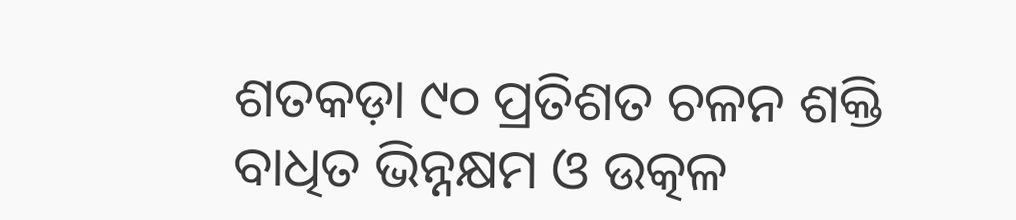ଶତକଡ଼ା ୯୦ ପ୍ରତିଶତ ଚଳନ ଶକ୍ତି ବାଧିତ ଭିନ୍ନକ୍ଷମ ଓ ଉତ୍କଳ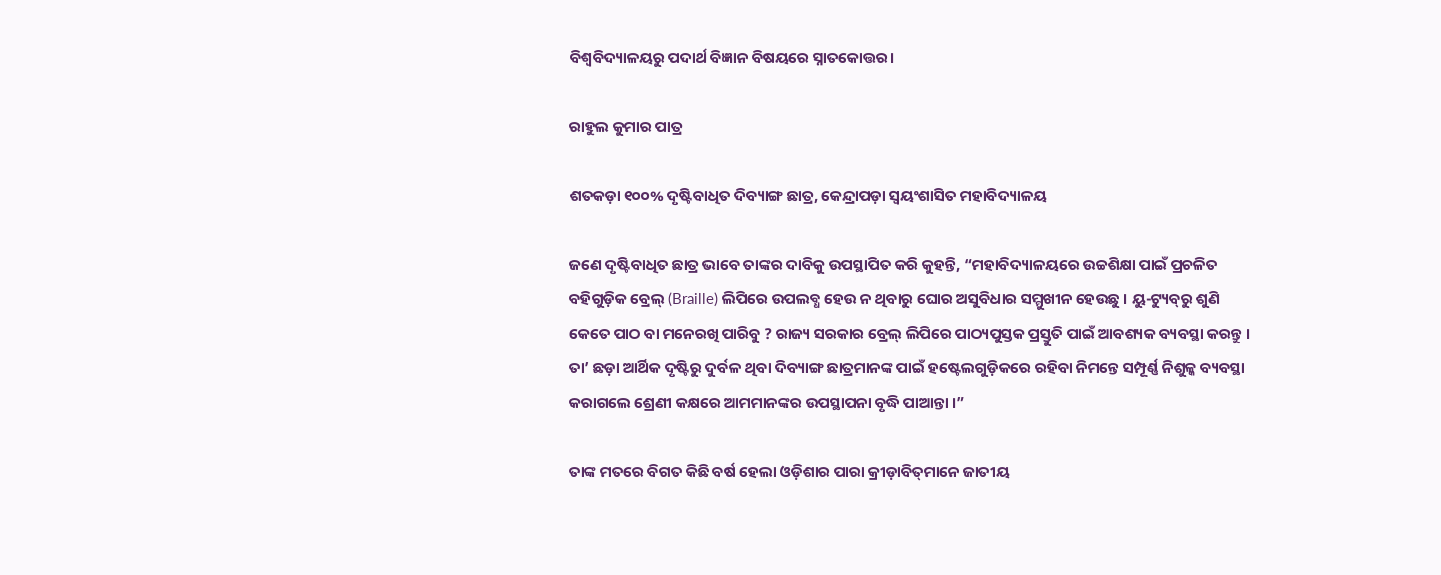ବିଶ୍ୱବିଦ୍ୟାଳୟରୁ ପଦାର୍ଥ ବିଜ୍ଞାନ ବିଷୟରେ ସ୍ନାତକୋତ୍ତର।

ରାହୁଲ କୁମାର ପାତ୍ର

ଶତକଡ଼ା ୧୦୦% ଦୃଷ୍ଟିବାଧିତ ଦିବ୍ୟାଙ୍ଗ ଛାତ୍ର, କେନ୍ଦ୍ରାପଡ଼ା ସ୍ୱୟଂଶାସିତ ମହାବିଦ୍ୟାଳୟ

ଜଣେ ଦୃଷ୍ଟିବାଧିତ ଛାତ୍ର ଭାବେ ତାଙ୍କର ଦାବିକୁ ଉପସ୍ଥାପିତ କରି କୁହନ୍ତି, “ମହାବିଦ୍ୟାଳୟରେ ଉଚ୍ଚଶିକ୍ଷା ପାଇଁ ପ୍ରଚଳିତ ବହିଗୁଡ଼ିକ ବ୍ରେଲ୍ (Braille) ଲିପିରେ ଉପଲବ୍ଧ ହେଉ ନ ଥିବାରୁ ଘୋର ଅସୁବିଧାର ସମ୍ମୁଖୀନ ହେଉଛୁ । ୟୁ-ଟ୍ୟୁବ୍‌ରୁ ଶୁଣି କେତେ ପାଠ ବା ମନେରଖି ପାରିବୁ ? ରାଜ୍ୟ ସରକାର ବ୍ରେଲ୍ ଲିପିରେ ପାଠ୍ୟପୁସ୍ତକ ପ୍ରସ୍ତୁତି ପାଇଁ ଆବଶ୍ୟକ ବ୍ୟବସ୍ଥା କରନ୍ତୁ । ତା’ ଛଡ଼ା ଆର୍ଥିକ ଦୃଷ୍ଟିରୁ ଦୁର୍ବଳ ଥିବା ଦିବ୍ୟାଙ୍ଗ ଛାତ୍ରମାନଙ୍କ ପାଇଁ ହଷ୍ଟେଲଗୁଡ଼ିକରେ ରହିବା ନିମନ୍ତେ ସମ୍ପୂର୍ଣ୍ଣ ନିଶୁଳ୍କ ବ୍ୟବସ୍ଥା କରାଗଲେ ଶ୍ରେଣୀ କକ୍ଷରେ ଆମମାନଙ୍କର ଉପସ୍ଥାପନା ବୃଦ୍ଧି ପାଆନ୍ତା ।”

ତାଙ୍କ ମତରେ ବିଗତ କିଛି ବର୍ଷ ହେଲା ଓଡ଼ିଶାର ପାରା କ୍ରୀଡ଼ାବିତ୍‌ମାନେ ଜାତୀୟ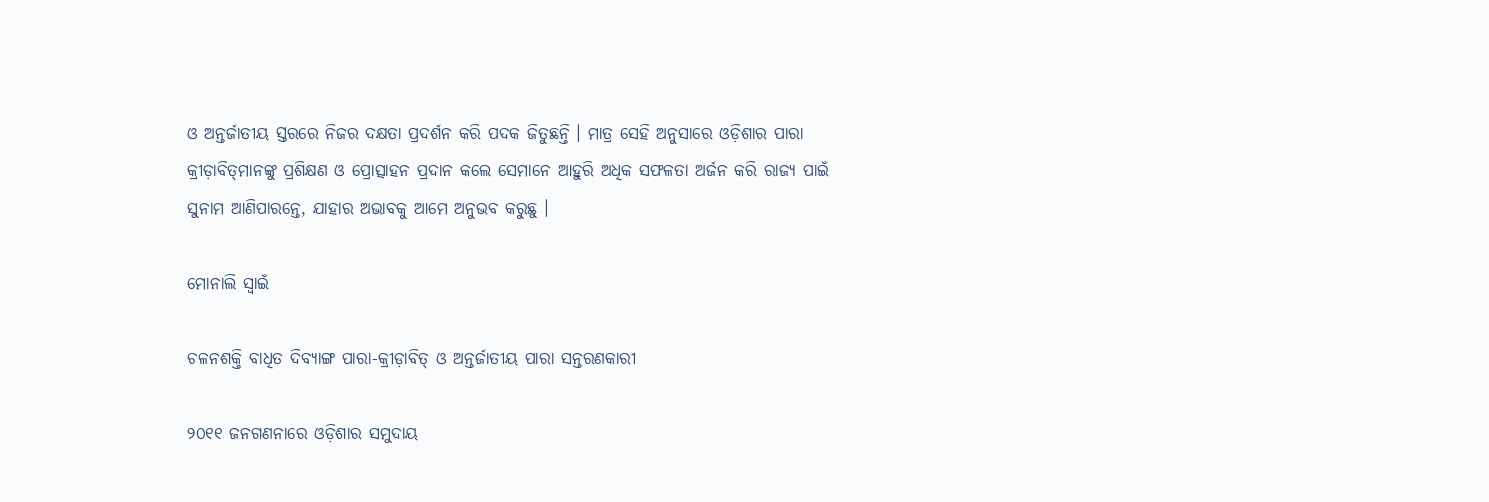ଓ ଅନ୍ତର୍ଜାତୀୟ ସ୍ତରରେ ନିଜର ଦକ୍ଷତା ପ୍ରଦର୍ଶନ କରି ପଦକ ଜିତୁଛନ୍ତି । ମାତ୍ର ସେହି ଅନୁସାରେ ଓଡ଼ିଶାର ପାରା କ୍ରୀଡ଼ାବିତ୍‌ମାନଙ୍କୁ ପ୍ରଶିକ୍ଷଣ ଓ ପ୍ରୋତ୍ସାହନ ପ୍ରଦାନ କଲେ ସେମାନେ ଆହୁରି ଅଧିକ ସଫଳତା ଅର୍ଜନ କରି ରାଜ୍ୟ ପାଇଁ ସୁନାମ ଆଣିପାରନ୍ତେ, ଯାହାର ଅଭାବକୁ ଆମେ ଅନୁଭବ କରୁଛୁ ।

ମୋନାଲି ସ୍ୱାଇଁ

ଚଳନଶକ୍ତି ବାଧିତ ଦିବ୍ୟାଙ୍ଗ ପାରା-କ୍ରୀଡ଼ାବିତ୍ ଓ ଅନ୍ତର୍ଜାତୀୟ ପାରା ସନ୍ତରଣକାରୀ

୨୦୧୧ ଜନଗଣନାରେ ଓଡ଼ିଶାର ସମୁଦାୟ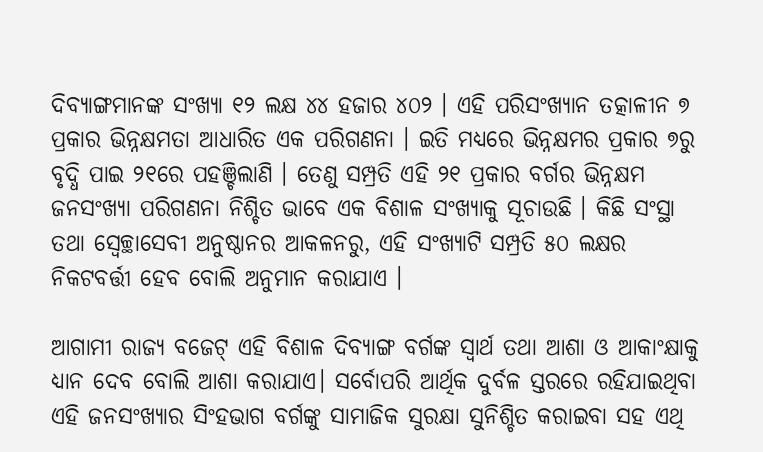ଦିବ୍ୟାଙ୍ଗମାନଙ୍କ ସଂଖ୍ୟା ୧୨ ଲକ୍ଷ ୪୪ ହଜାର ୪୦୨ । ଏହି ପରିସଂଖ୍ୟାନ ତତ୍କାଳୀନ ୭ ପ୍ରକାର ଭିନ୍ନକ୍ଷମତା ଆଧାରିତ ଏକ ପରିଗଣନା । ଇତି ମଧ୍ୟରେ ଭିନ୍ନକ୍ଷମର ପ୍ରକାର ୭ରୁ ବୃଦ୍ଧି ପାଇ ୨୧ରେ ପହଞ୍ଚିଲାଣି । ତେଣୁ ସମ୍ପ୍ରତି ଏହି ୨୧ ପ୍ରକାର ବର୍ଗର ଭିନ୍ନକ୍ଷମ ଜନସଂଖ୍ୟା ପରିଗଣନା ନିଶ୍ଚିତ ଭାବେ ଏକ ବିଶାଳ ସଂଖ୍ୟାକୁ ସୂଚାଉଛି । କିଛି ସଂସ୍ଥା ତଥା ସ୍ୱେଚ୍ଛାସେବୀ ଅନୁଷ୍ଠାନର ଆକଳନରୁ, ଏହି ସଂଖ୍ୟାଟି ସମ୍ପ୍ରତି ୫୦ ଲକ୍ଷର ନିକଟବର୍ତ୍ତୀ ହେବ ବୋଲି ଅନୁମାନ କରାଯାଏ ।

ଆଗାମୀ ରାଜ୍ୟ ବଜେଟ୍ ଏହି ବିଶାଳ ଦିବ୍ୟାଙ୍ଗ ବର୍ଗଙ୍କ ସ୍ୱାର୍ଥ ତଥା ଆଶା ଓ ଆକାଂକ୍ଷାକୁ ଧ୍ୟାନ ଦେବ ବୋଲି ଆଶା କରାଯାଏ। ସର୍ବୋପରି ଆର୍ଥିକ ଦୁର୍ବଳ ସ୍ତରରେ ରହିଯାଇଥିବା ଏହି ଜନସଂଖ୍ୟାର ସିଂହଭାଗ ବର୍ଗଙ୍କୁ ସାମାଜିକ ସୁରକ୍ଷା ସୁନିଶ୍ଚିତ କରାଇବା ସହ ଏଥି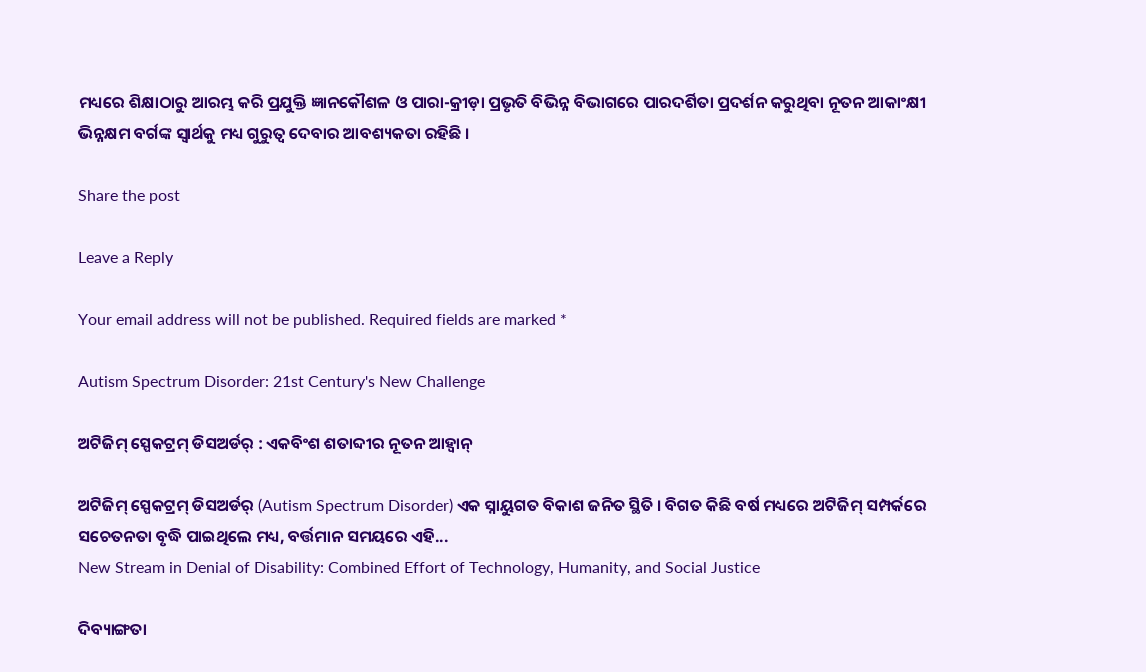ମଧ୍ୟରେ ଶିକ୍ଷାଠାରୁ ଆରମ୍ଭ କରି ପ୍ରଯୁକ୍ତି ଜ୍ଞାନକୌଶଳ ଓ ପାରା-କ୍ରୀଡ଼ା ପ୍ରଭୃତି ବିଭିନ୍ନ ବିଭାଗରେ ପାରଦର୍ଶିତା ପ୍ରଦର୍ଶନ କରୁଥିବା ନୂତନ ଆକାଂକ୍ଷୀ ଭିନ୍ନକ୍ଷମ ବର୍ଗଙ୍କ ସ୍ୱାର୍ଥକୁ ମଧ୍ୟ ଗୁରୁତ୍ୱ ଦେବାର ଆବଶ୍ୟକତା ରହିଛି ।

Share the post

Leave a Reply

Your email address will not be published. Required fields are marked *

Autism Spectrum Disorder: 21st Century's New Challenge

ଅଟିଜିମ୍ ସ୍ପେକଟ୍ରମ୍ ଡିସଅର୍ଡର୍ : ଏକବିଂଶ ଶତାବ୍ଦୀର ନୂତନ ଆହ୍ୱାନ୍

ଅଟିଜିମ୍ ସ୍ପେକଟ୍ରମ୍ ଡିସଅର୍ଡର୍ (Autism Spectrum Disorder) ଏକ ସ୍ନାୟୁଗତ ବିକାଶ ଜନିତ ସ୍ଥିତି । ବିଗତ କିଛି ବର୍ଷ ମଧ୍ୟରେ ଅଟିଜିମ୍ ସମ୍ପର୍କରେ ସଚେତନତା ବୃଦ୍ଧି ପାଇଥିଲେ ମଧ୍ୟ, ବର୍ତ୍ତମାନ ସମୟରେ ଏହି...
New Stream in Denial of Disability: Combined Effort of Technology, Humanity, and Social Justice

ଦିବ୍ୟାଙ୍ଗତା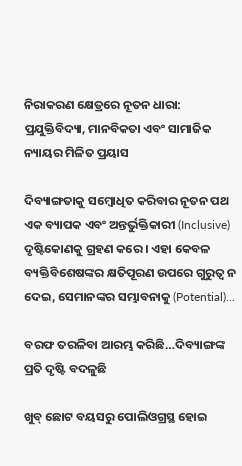ନିରାକରଣ କ୍ଷେତ୍ରରେ ନୂତନ ଧାରା: ପ୍ରଯୁକ୍ତିବିଦ୍ୟା, ମାନବିକତା ଏବଂ ସାମାଜିକ ନ୍ୟାୟର ମିଳିତ ପ୍ରୟାସ

ଦିବ୍ୟାଙ୍ଗତାକୁ ସମ୍ବୋଧିତ କରିବାର ନୂତନ ପଥ ଏକ ବ୍ୟାପକ ଏବଂ ଅନ୍ତର୍ଭୁକ୍ତିକାରୀ (Inclusive) ଦୃଷ୍ଟିକୋଣକୁ ଗ୍ରହଣ କରେ । ଏହା କେବଳ ବ୍ୟକ୍ତିବିଶେଷଙ୍କର କ୍ଷତିପୂରଣ ଉପରେ ଗୁରୁତ୍ଵ ନ ଦେଇ, ସେମାନଙ୍କର ସମ୍ଭାବନାକୁ (Potential)...

ବରଫ ତରଳିବା ଆରମ୍ଭ କରିଛି…ଦିବ୍ୟାଙ୍ଗଙ୍କ ପ୍ରତି ଦୃଷ୍ଟି ବଦଳୁଛି

ଖୁବ୍ ଛୋଟ ବୟସରୁ ପୋଲିଓଗ୍ରସ୍ଥ ହୋଇ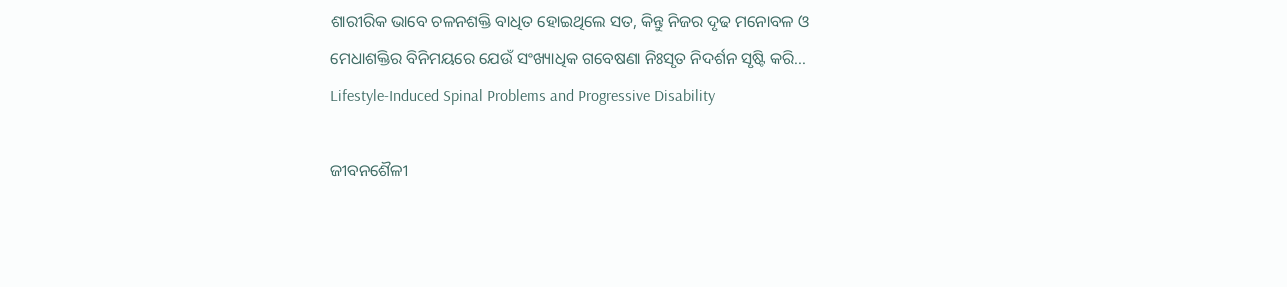ଶାରୀରିକ ଭାବେ ଚଳନଶକ୍ତି ବାଧିତ ହୋଇଥିଲେ ସତ, କିନ୍ତୁ ନିଜର ଦୃଢ ମନୋବଳ ଓ ମେଧାଶକ୍ତିର ବିନିମୟରେ ଯେଉଁ ସଂଖ୍ୟାଧିକ ଗବେଷଣା ନିଃସୃତ ନିଦର୍ଶନ ସୃଷ୍ଟି କରି...
Lifestyle-Induced Spinal Problems and Progressive Disability

ଜୀବନଶୈଳୀ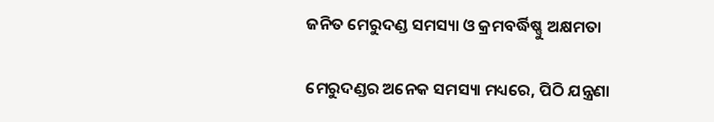ଜନିତ ମେରୁଦଣ୍ଡ ସମସ୍ୟା ଓ କ୍ରମବର୍ଦ୍ଧିଷ୍ଣୁ ଅକ୍ଷମତା

ମେରୁଦଣ୍ଡର ଅନେକ ସମସ୍ୟା ମଧ୍ୟରେ, ପିଠି ଯନ୍ତ୍ରଣା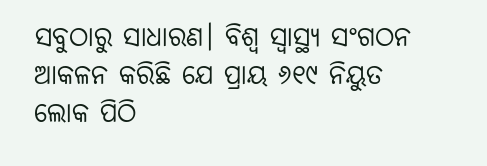ସବୁଠାରୁ ସାଧାରଣ। ବିଶ୍ୱ ସ୍ୱାସ୍ଥ୍ୟ ସଂଗଠନ ଆକଳନ କରିଛି ଯେ ପ୍ରାୟ ୬୧୯ ନିୟୁତ ଲୋକ ପିଠି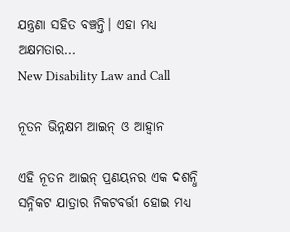ଯନ୍ତ୍ରଣା ସହିତ ବଞ୍ଚନ୍ତି। ଏହା ମଧ୍ୟ ଅକ୍ଷମତାର...
New Disability Law and Call

ନୂତନ ଭିନ୍ନକ୍ଷମ ଆଇନ୍ ଓ ଆହ୍ୱାନ

ଏହି ନୂତନ ଆଇନ୍ ପ୍ରଣୟନର ଏକ ଦଶନ୍ଧି ସନ୍ନିକଟ ଯାତ୍ରାର ନିକଟବର୍ତ୍ତୀ ହୋଇ ମଧ୍ୟ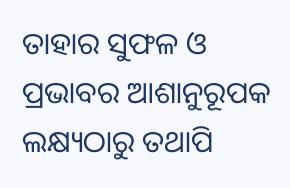ତାହାର ସୁଫଳ ଓ ପ୍ରଭାବର ଆଶାନୁରୂପକ ଲକ୍ଷ୍ୟଠାରୁ ତଥାପି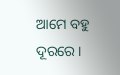ଆମେ ବହୁ ଦୂରରେ ।